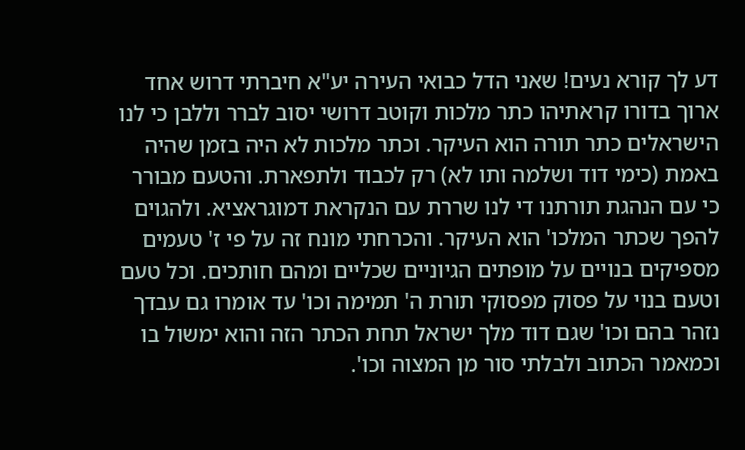דע לך קורא נעים! שאני הדל כבואי העירה יע"א חיברתי דרוש אחד ארוך בדורו קראתיהו כתר מלכות וקוטב דרושי יסוב לברר וללבן כי לנו הישראלים כתר תורה הוא העיקר. וכתר מלכות לא היה בזמן שהיה באמת (כימי דוד ושלמה ותו לא) רק לכבוד ולתפארת. והטעם מבורר כי עם הנהגת תורתנו די לנו שררת עם הנקראת דמוגראציא. ולהגוים להפך שכתר המלכו' הוא העיקר. והכרחתי מונח זה על פי ז' טעמים מספיקים בנויים על מופתים הגיוניים שכליים ומהם חותכים. וכל טעם וטעם בנוי על פסוק מפסוקי תורת ה' תמימה וכו' עד אומרו גם עבדך נזהר בהם וכו' שגם דוד מלך ישראל תחת הכתר הזה והוא ימשול בו וכמאמר הכתוב ולבלתי סור מן המצוה וכו'.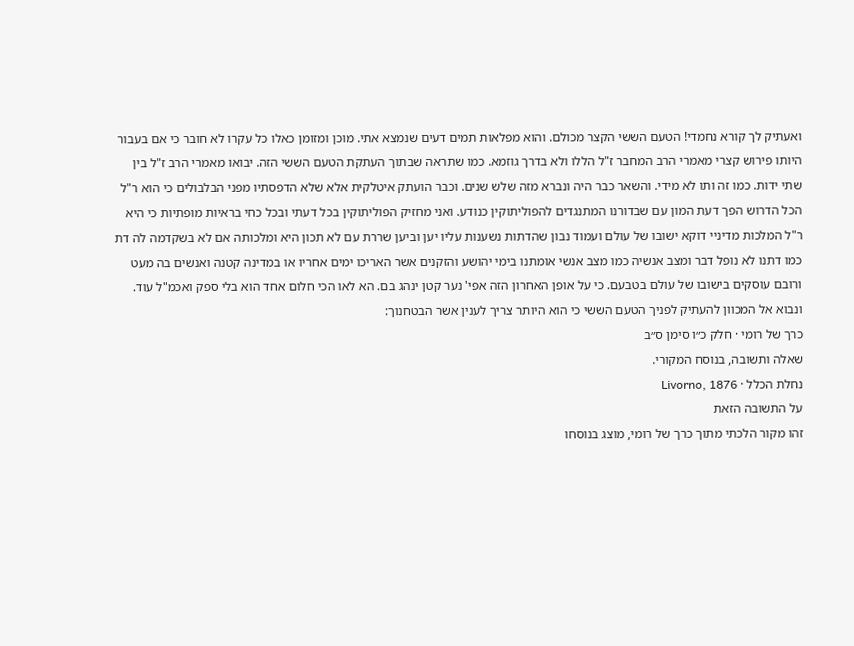ואעתיק לך קורא נחמדי! הטעם הששי הקצר מכולם. והוא מפלאות תמים דעים שנמצא אתי. מוכן ומזומן כאלו כל עקרו לא חובר כי אם בעבור היותו פירוש קצרי מאמרי הרב המחבר ז"ל הללו ולא בדרך גוזמא. כמו שתראה שבתוך העתקת הטעם הששי הזה. יבואו מאמרי הרב ז"ל בין שתי ידות. כמו זה ותו לא מידי. והשאר כבר היה ונברא מזה שלש שנים. וכבר הועתק איטלקית אלא שלא הדפסתיו מפני הבלבולים כי הוא ר"ל הכל הדרוש הפך דעת המון עם שבדורנו המתנגדים להפוליתוקין כנודע. ואני מחזיק הפוליתוקין בכל דעתי ובכל כחי בראיות מופתיות כי היא ר"ל המלכות מדיניי דוקא ישובו של עולם ועמוד נבון שהדתות נשענות עליו יען וביען שררת עם לא תכון היא ומלכותה אם לא בשקדמה לה דת כמו דתנו לא נופל דבר ומצב אנשיה כמו מצב אנשי אומתנו בימי יהושע והזקנים אשר האריכו ימים אחריו או במדינה קטנה ואנשים בה מעט ורובם עוסקים בישובו של עולם בטבעם. כי על אופן האחרון הזה אפי' נער קטן ינהג בם. הא לאו הכי חלום אחד הוא בלי ספק ואכמ"ל עוד. ונבוא אל המכוון להעתיק לפניך הטעם הששי כי הוא היותר צריך לענין אשר הבטחנוך:
כרך של רומי · חלק כ״ו סימן ס״ב
שאלה ותשובה, בנוסח המקורי.
נחלת הכלל · Livorno, 1876
על התשובה הזאת
זהו מקור הלכתי מתוך כרך של רומי, מוצג בנוסחו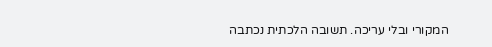המקורי ובלי עריכה. תשובה הלכתית נכתבה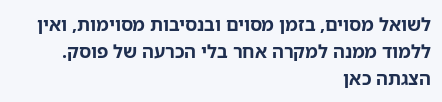לשואל מסוים, בזמן מסוים ובנסיבות מסוימות, ואין ללמוד ממנה למקרה אחר בלי הכרעה של פוסק. הצגתה כאן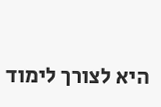היא לצורך לימוד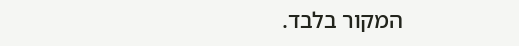המקור בלבד.